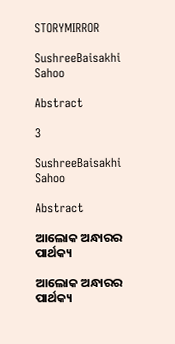STORYMIRROR

SushreeBaisakhi Sahoo

Abstract

3

SushreeBaisakhi Sahoo

Abstract

ଆଲୋକ ଅନ୍ଧାରର ପାର୍ଥକ୍ୟ

ଆଲୋକ ଅନ୍ଧାରର ପାର୍ଥକ୍ୟ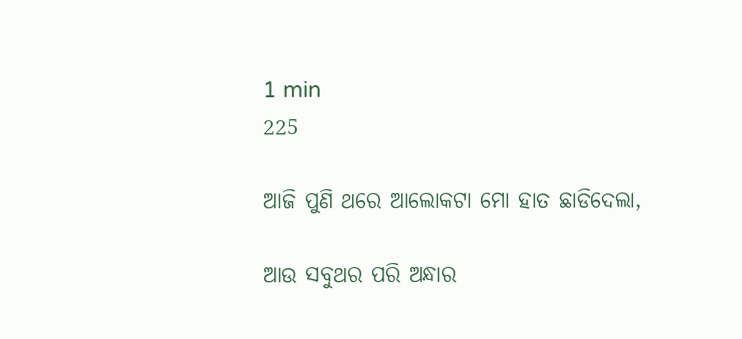1 min
225

ଆଜି ପୁଣି ଥରେ ଆଲୋକଟା ମୋ ହାତ ଛାଡିଦେଲା,

ଆଉ ସବୁଥର ପରି ଅନ୍ଧାର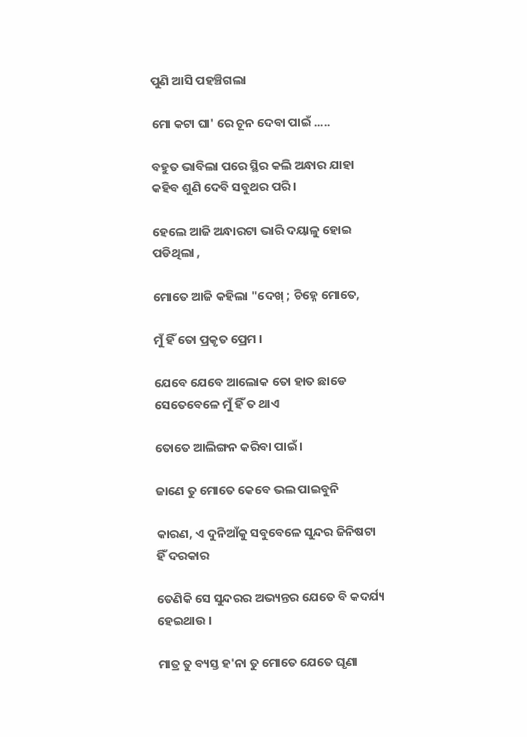ପୁଣି ଆସି ପହଞ୍ଚିଗଲା

ମୋ କଟା ଘା' ରେ ଚୂନ ଦେବା ପାଇଁ .....

ବହୁତ ଭାବିଲା ପରେ ସ୍ଥିର କଲି ଅନ୍ଧାର ଯାହା କହିବ ଶୁଣି ଦେବି ସବୁଥର ପରି ।

ହେଲେ ଆଜି ଅନ୍ଧାରଟା ଭାରି ଦୟାଳୁ ହୋଇ ପଡିଥିଲା ,

ମୋତେ ଆଜି କହିଲା "ଦେଖ୍ ; ଚିହ୍ନେ ମୋତେ,

ମୁଁ ହିଁ ତୋ ପ୍ରକୃତ ପ୍ରେମ ।

ଯେବେ ଯେବେ ଆଲୋକ ତୋ ହାତ ଛାଡେ ସେତେବେଳେ ମୁଁ ହିଁ ତ ଥାଏ

ତୋତେ ଆଲିଙ୍ଗନ କରିବା ପାଇଁ ।

ଜାଣେ ତୁ ମୋତେ କେବେ ଭଲ ପାଇବୁନି

କାରଣ, ଏ ଦୁନିଆଁକୁ ସବୁବେଳେ ସୁନ୍ଦର ଜିନିଷଟା ହିଁ ଦରକାର

ତେଣିକି ସେ ସୁନ୍ଦରର ଅଭ୍ୟନ୍ତର ଯେତେ ବି କଦର୍ଯ୍ୟ ହେଇଥାଉ ।

ମାତ୍ର ତୁ ବ୍ୟସ୍ତ ହ'ନା ତୁ ମୋତେ ଯେତେ ଘୃଣା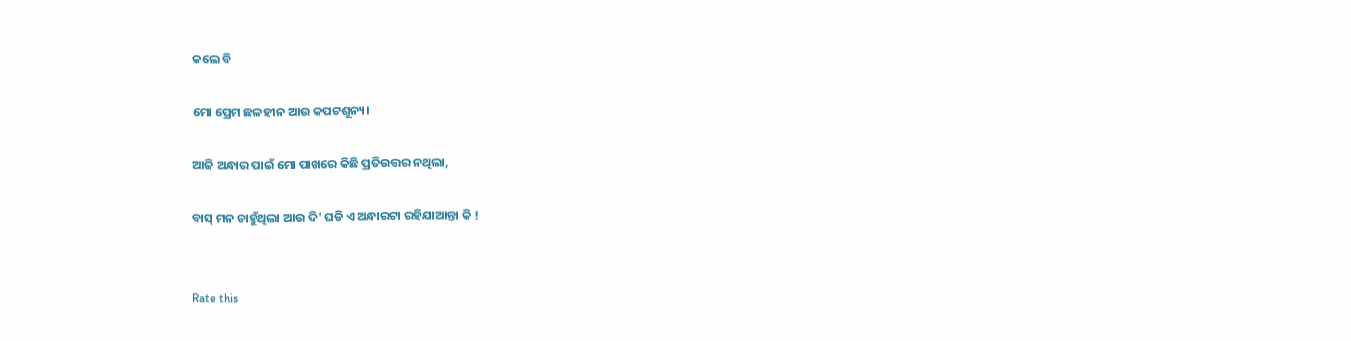କଲେ ବି

ମୋ ପ୍ରେମ ଛଳହୀନ ଆଉ କପଟଶୂନ୍ୟ।

ଆଜି ଅନ୍ଧାର ପାଇଁ ମୋ ପାଖରେ କିଛି ପ୍ରତିଉତ୍ତର ନଥିଲା,

ବାସ୍ ମନ ଚାହୁଁଥିଲା ଆଉ ଦି' ଘଡି ଏ ଅନ୍ଧାରଟା ରହିଯାଆନ୍ତା କି !


Rate this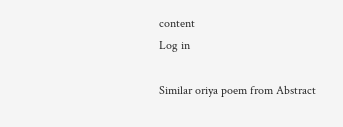content
Log in

Similar oriya poem from Abstract